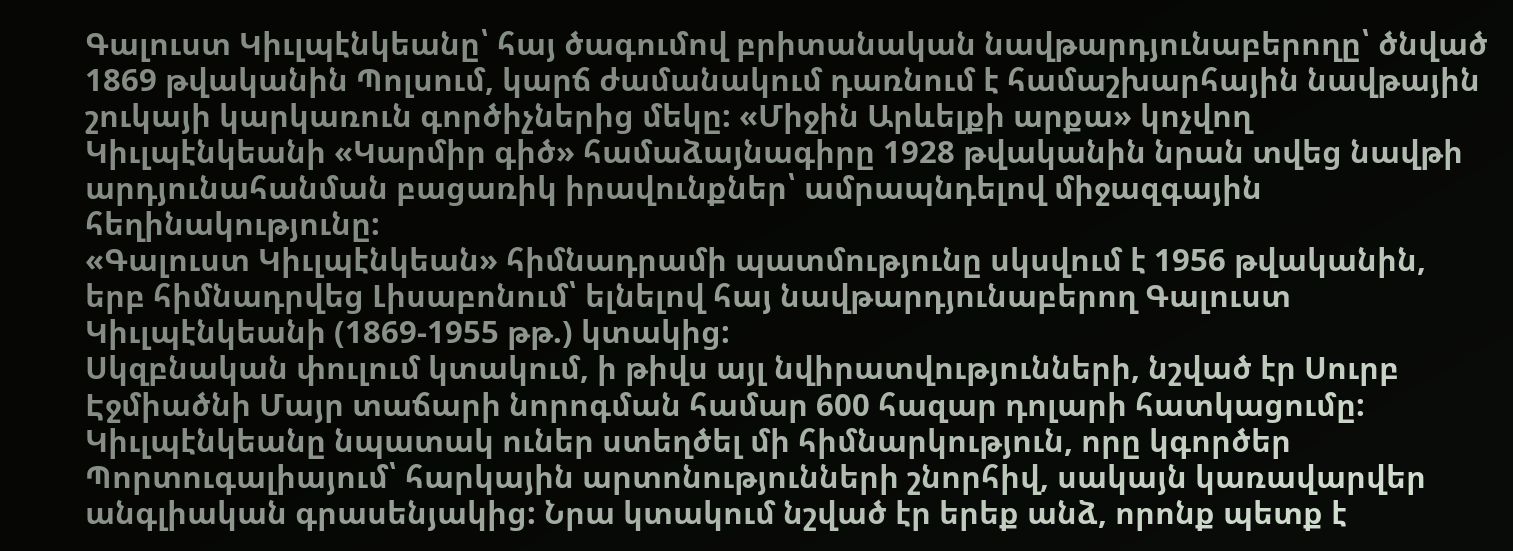Գալուստ Կիւլպէնկեանը՝ հայ ծագումով բրիտանական նավթարդյունաբերողը՝ ծնված 1869 թվականին Պոլսում, կարճ ժամանակում դառնում է համաշխարհային նավթային շուկայի կարկառուն գործիչներից մեկը: «Միջին Արևելքի արքա» կոչվող Կիւլպէնկեանի «Կարմիր գիծ» համաձայնագիրը 1928 թվականին նրան տվեց նավթի արդյունահանման բացառիկ իրավունքներ՝ ամրապնդելով միջազգային հեղինակությունը:
«Գալուստ Կիւլպէնկեան» հիմնադրամի պատմությունը սկսվում է 1956 թվականին, երբ հիմնադրվեց Լիսաբոնում՝ ելնելով հայ նավթարդյունաբերող Գալուստ Կիւլպէնկեանի (1869-1955 թթ.) կտակից:
Սկզբնական փուլում կտակում, ի թիվս այլ նվիրատվությունների, նշված էր Սուրբ Էջմիածնի Մայր տաճարի նորոգման համար 600 հազար դոլարի հատկացումը: Կիւլպէնկեանը նպատակ ուներ ստեղծել մի հիմնարկություն, որը կգործեր Պորտուգալիայում՝ հարկային արտոնությունների շնորհիվ, սակայն կառավարվեր անգլիական գրասենյակից: Նրա կտակում նշված էր երեք անձ, որոնք պետք է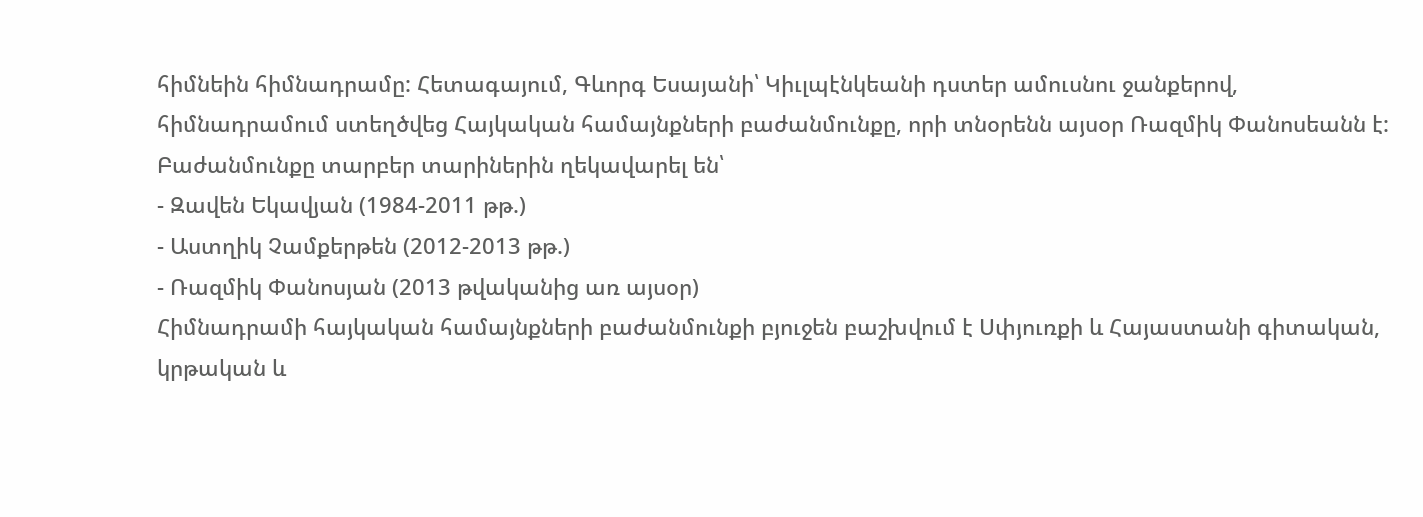հիմնեին հիմնադրամը: Հետագայում, Գևորգ Եսայանի՝ Կիւլպէնկեանի դստեր ամուսնու ջանքերով, հիմնադրամում ստեղծվեց Հայկական համայնքների բաժանմունքը, որի տնօրենն այսօր Ռազմիկ Փանոսեանն է:
Բաժանմունքը տարբեր տարիներին ղեկավարել են՝
- Զավեն Եկավյան (1984-2011 թթ.)
- Աստղիկ Չամքերթեն (2012-2013 թթ.)
- Ռազմիկ Փանոսյան (2013 թվականից առ այսօր)
Հիմնադրամի հայկական համայնքների բաժանմունքի բյուջեն բաշխվում է Սփյուռքի և Հայաստանի գիտական, կրթական և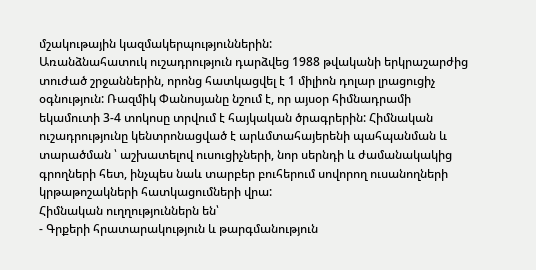մշակութային կազմակերպություններին:
Առանձնահատուկ ուշադրություն դարձվեց 1988 թվականի երկրաշարժից տուժած շրջաններին, որոնց հատկացվել է 1 միլիոն դոլար լրացուցիչ օգնություն: Ռազմիկ Փանոսյանը նշում է, որ այսօր հիմնադրամի եկամուտի 3-4 տոկոսը տրվում է հայկական ծրագրերին: Հիմնական ուշադրությունը կենտրոնացված է արևմտահայերենի պահպանման և տարածման ՝ աշխատելով ուսուցիչների, նոր սերնդի և ժամանակակից գրողների հետ, ինչպես նաև տարբեր բուհերում սովորող ուսանողների կրթաթոշակների հատկացումների վրա:
Հիմնական ուղղություններն են՝
- Գրքերի հրատարակություն և թարգմանություն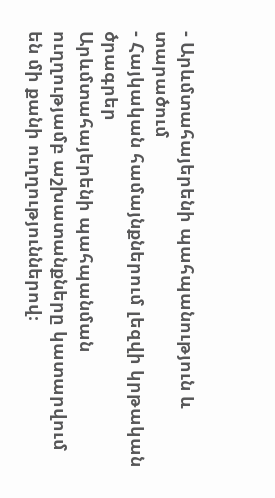- Արևմտահայերենի պահպանություն և տարածում
- Հայկական համայնքներում լեզվի կրթական ծրագրեր
Արևմտահայերենի պահպանման ուղղությամբ աշխատանքները կատարվում են մի քանի ուղղություններով։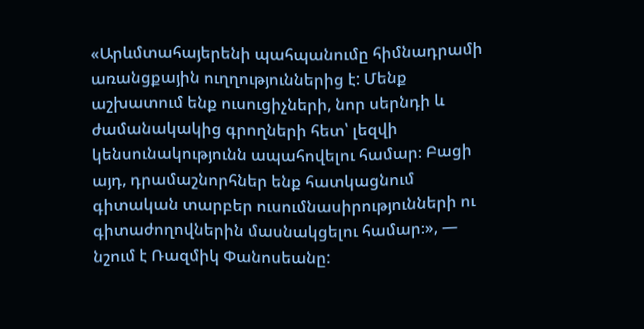«Արևմտահայերենի պահպանումը հիմնադրամի առանցքային ուղղություններից է: Մենք աշխատում ենք ուսուցիչների, նոր սերնդի և ժամանակակից գրողների հետ՝ լեզվի կենսունակությունն ապահովելու համար։ Բացի այդ, դրամաշնորհներ ենք հատկացնում գիտական տարբեր ուսումնասիրությունների ու գիտաժողովներին մասնակցելու համար։», — նշում է Ռազմիկ Փանոսեանը: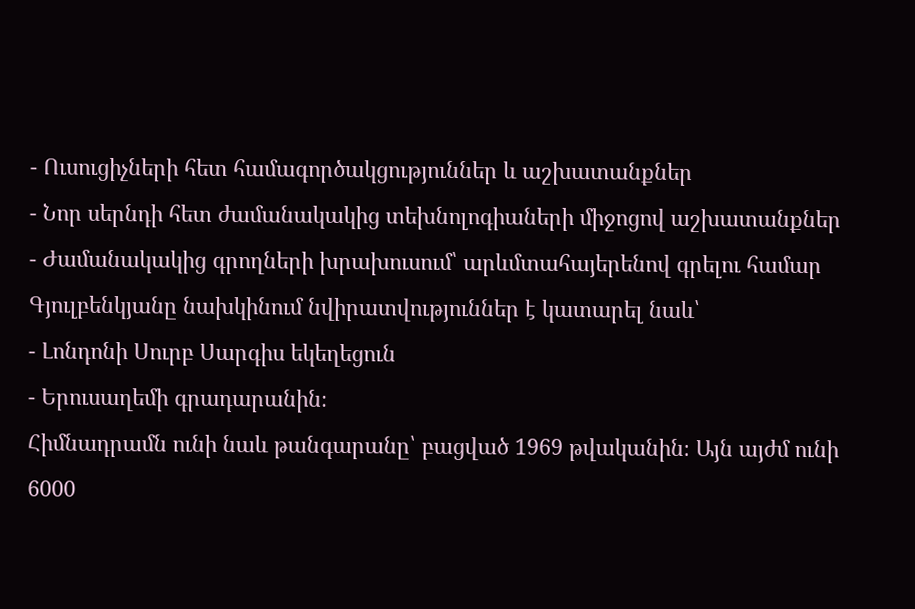- Ուսուցիչների հետ համագործակցություններ և աշխատանքներ
- Նոր սերնդի հետ ժամանակակից տեխնոլոգիաների միջոցով աշխատանքներ
- Ժամանակակից գրողների խրախուսում՝ արևմտահայերենով գրելու համար
Գյուլբենկյանը նախկինում նվիրատվություններ է կատարել նաև՝
- Լոնդոնի Սուրբ Սարգիս եկեղեցուն
- Երուսաղեմի գրադարանին։
Հիմնադրամն ունի նաև թանգարանը՝ բացված 1969 թվականին։ Այն այժմ ունի 6000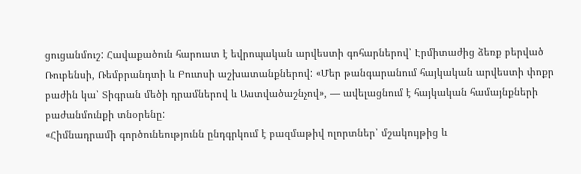ցուցանմուշ: Հավաքածուն հարուստ է եվրոպական արվեստի գոհարներով՝ Էրմիտաժից ձեռք բերված Ռուբենսի, Ռեմբրանդտի և Բուտսի աշխատանքներով: «Մեր թանգարանում հայկական արվեստի փոքր բաժին կա՝ Տիգրան մեծի դրամներով և Աստվածաշնչով», — ավելացնում է հայկական համայնքների բաժանմունքի տնօրենը:
«Հիմնադրամի գործունեությունն ընդգրկում է բազմաթիվ ոլորտներ՝ մշակույթից և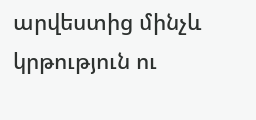արվեստից մինչև կրթություն ու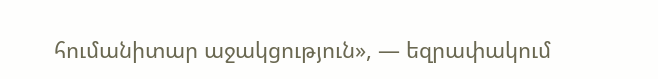հումանիտար աջակցություն», — եզրափակում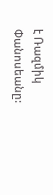է Ռազմիկ Փանոսեանը: